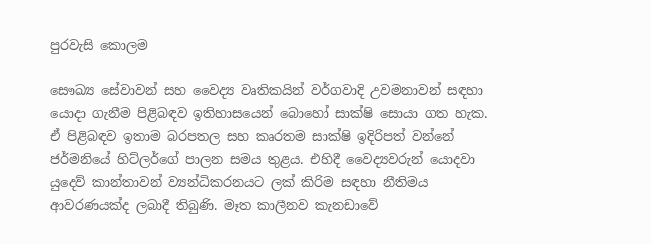පුරවැසි කොලම

සෞඛ්‍ය සේවාවන් සහ වෛද්‍ය වෘතිකයින් වර්ගවාදි උවමනාවන් සඳහා යොදා ගැනීම පිළිබඳව ඉතිහාසයෙන් බොහෝ සාක්ෂි සොයා ගත හැක. ඒ පිළිබඳව ඉතාම බරපතල සහ කෘරතම සාක්ෂි ඉදිරිපත් වන්නේ ජර්මනියේ හිට්ලර්ගේ පාලන සමය තුළය. එහිදී වෛද්‍යවරුන් යොදවා යුදෙව් කාන්තාවන් ව්‍යන්ධිකරනයට ලක් කිරිම සඳහා නීතිමය ආවරණයක්ද ලබාදී තිබුණි. මෑත කාලීනව කැනඩාවේ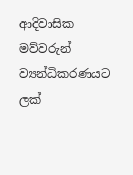ආදිවාසික මව්වරුන් ව්‍යන්ධිකරණයට ලක්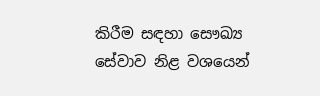කිරීම සඳහා සෞඛ්‍ය සේවාව නිළ වශයෙන්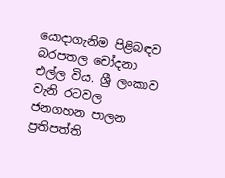යොදාගැනිම පිළිබඳව බරපතල චෝදනා එල්ල විය. ශ්‍රී ලංකාව වැනි රටවල ජනගහන පාලන ප්‍රතිපත්ති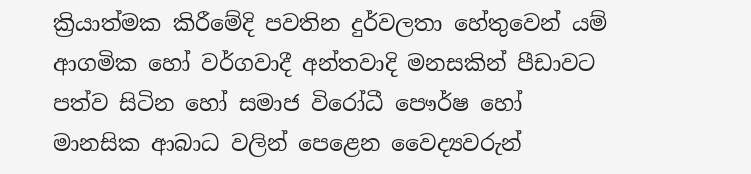ක්‍රියාත්මක කිරීමේදි පවතින දුර්වලතා හේතුවෙන් යම් ආගමික හෝ වර්ගවාදී අන්තවාදි මනසකින් පීඩාවට පත්ව සිටින හෝ සමාජ විරෝධී පෞර්ෂ හෝ මානසික ආබාධ වලින් පෙළෙන වෛද්‍යවරුන්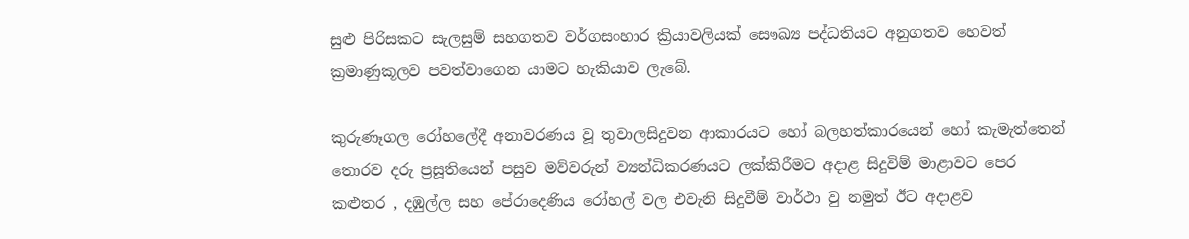සුළු පිරිසකට සැලසුම් සහගතව වර්ගසංහාර ක්‍රියාවලියක් සෞඛ්‍ය පද්ධතියට අනුගතව හෙවත් ක්‍රමාණුකූලව පවත්වාගෙන යාමට හැකියාව ලැබේ.

කුරුණෑගල රෝහලේදී අනාවරණය වූ තුවාලසිදුවන ආකාරයට හෝ බලහත්කාරයෙන් හෝ කැමැත්තෙන් තොරව දරු ප්‍රසූතියෙන් පසුව මව්වරුන් ව්‍යන්ධිකරණයට ලක්කිරීමට අදාළ සිදුවිම් මාළාවට පෙර කළුතර , දඹුල්ල සහ පේරාදෙණිය රෝහල් වල එවැනි සිදුවීම් වාර්ථා වු නමුත් ඊට අදාළව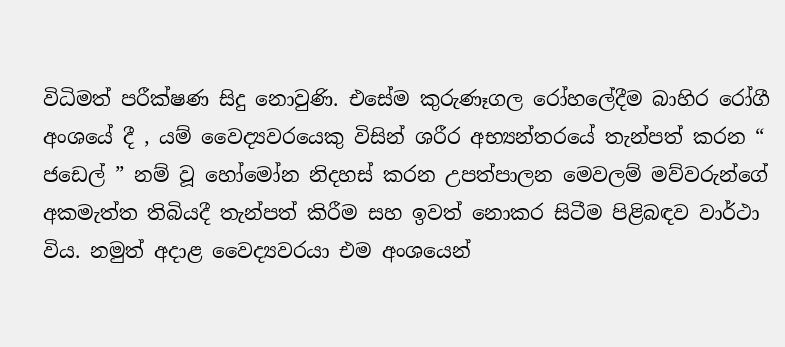විධිමත් පරීක්ෂණ සිදු නොවුණි. එසේම කුරුණෑගල රෝහලේදීම බාහිර රෝගී අංශයේ දී , යම් වෛද්‍යවරයෙකු විසින් ශරීර අභ්‍යන්තරයේ තැන්පත් කරන “ ජඩෙල් ” නම් වූ හෝමෝන නිදහස් කරන උපත්පාලන මෙවලම් මව්වරුන්ගේ අකමැත්ත තිබියදී තැන්පත් කිරීම සහ ඉවත් නොකර සිටීම පිළිබඳව වාර්ථා විය. නමුත් අදාළ වෛද්‍යවරයා එම අංශයෙන්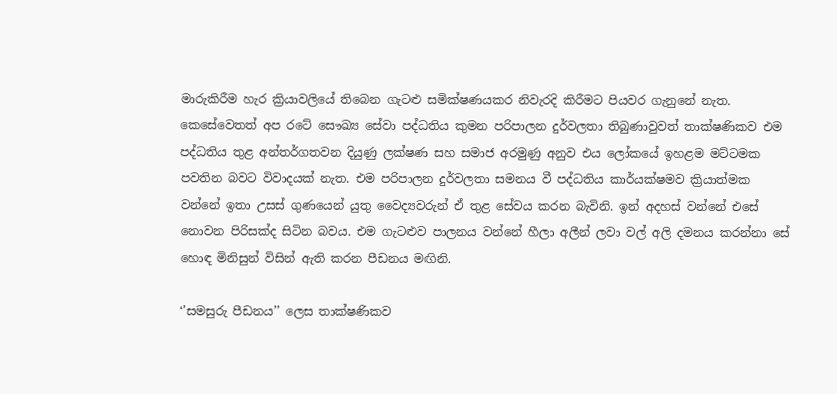මාරුකිරීම හැර ක්‍රියාවලියේ තිබෙන ගැටළු සමික්ෂණයකර නිවැරදි කිරීමට පියවර ගැනුනේ නැත. කෙසේවෙතත් අප රටේ සෞඛ්‍ය සේවා පද්ධතිය කුමන පරිපාලන දුර්වලතා තිබුණාවුවත් තාක්ෂණිකව එම පද්ධතිය තුළ අන්තර්ගතවන දියුණු ලක්ෂණ සහ සමාජ අරමුණු අනුව එය ලෝකයේ ඉහළම මට්ටමක පවතින බවට විවාදයක් නැත. එම පරිපාලන දුර්වලතා සමනය වී පද්ධතිය කාර්යක්ෂමව ක්‍රියාත්මක වන්නේ ඉතා උසස් ගුණයෙන් යුතු වෛද්‍යවරුන් ඒ තුළ සේවය කරන බැවිනි. ඉන් අදහස් වන්නේ එසේ නොවන පිරිසක්ද සිටින බවය. එම ගැටළුව පාලනය වන්නේ හීලා අලීන් ලවා වල් අලි දමනය කරන්නා සේ හොඳ මිනිසුන් විසින් ඇති කරන පීඩනය මඟිනි.

‘’සමසුරු පීඩනය’’ ලෙස තාක්ෂණිකව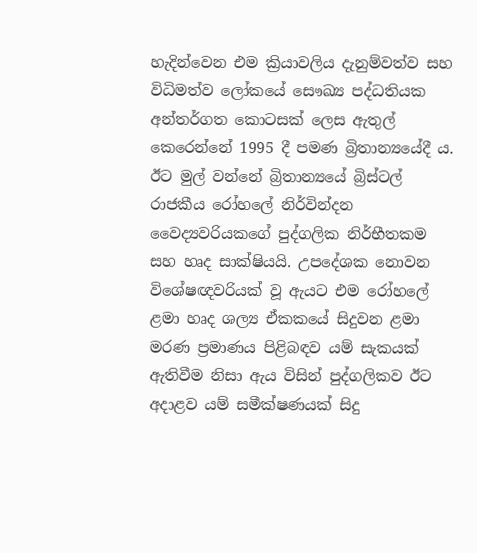හැදින්වෙන එම ක්‍රියාවලිය දැනුම්වත්ව සහ විධිමත්ව ලෝකයේ සෞඛ්‍ය පද්ධතියක අන්තර්ගත කොටසක් ලෙස ඇතුල් කෙරෙන්නේ 1995 දී පමණ බ්‍රිතාන්‍යයේදී ය. ඊට මුල් වන්නේ බ්‍රිතාන්‍යයේ බ්‍රිස්ටල් රාජකීය රෝහලේ නිර්වින්දන වෛද්‍යවරියකගේ පුද්ගලික නිර්භීතකම සහ හෘද සාක්ෂියයි. උපදේශක නොවන විශේෂඥවරියක් වූ ඇයට එම රෝහලේ ළමා හෘද ශල්‍ය ඒකකයේ සිදුවන ළමා මරණ ප්‍රමාණය පිළිබඳව යම් සැකයක් ඇතිවීම නිසා ඇය විසින් පුද්ගලිකව ඊට අදාළව යම් සමීක්ෂණයක් සිදු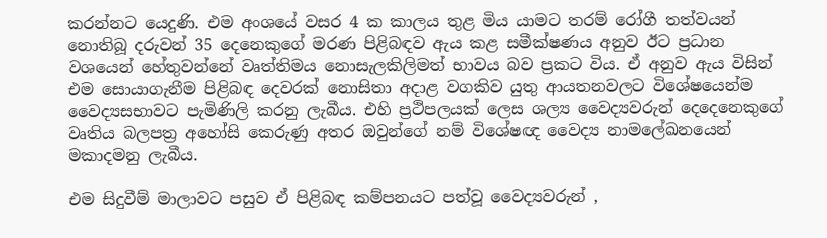කරන්නට යෙදුණි. එම අංශයේ වසර 4 ක කාලය තුළ මිය යාමට තරම් රෝගී තත්වයන් නොතිබූ දරුවන් 35 දෙනෙකුගේ මරණ පිළිබඳව ඇය කළ සමීක්ෂණය අනුව ඊට ප්‍රධාන වශයෙන් හේතුවන්නේ වෘත්තිමය නොසැලකිලිමත් භාවය බව ප්‍රකට විය. ඒ අනුව ඇය විසින් එම සොයාගැනීම පිළිබඳ දෙවරක් නොසිතා අදාළ වගකිව යුතු ආයතනවලට විශේෂයෙන්ම වෛද්‍යසභාවට පැමිණිලි කරනු ලැබීය. එහි ප්‍රථිපලයක් ලෙස ශල්‍ය වෛද්‍යවරුන් දෙදෙනෙකුගේ වෘතිය බලපත්‍ර අහෝසි කෙරුණු අතර ඔවුන්ගේ නම් විශේෂඥ වෛද්‍ය නාමලේඛනයෙන් මකාදමනු ලැබීය.

එම සිදුවීම් මාලාවට පසුව ඒ පිළිබඳ කම්පනයට පත්වූ වෛද්‍යවරුන් ,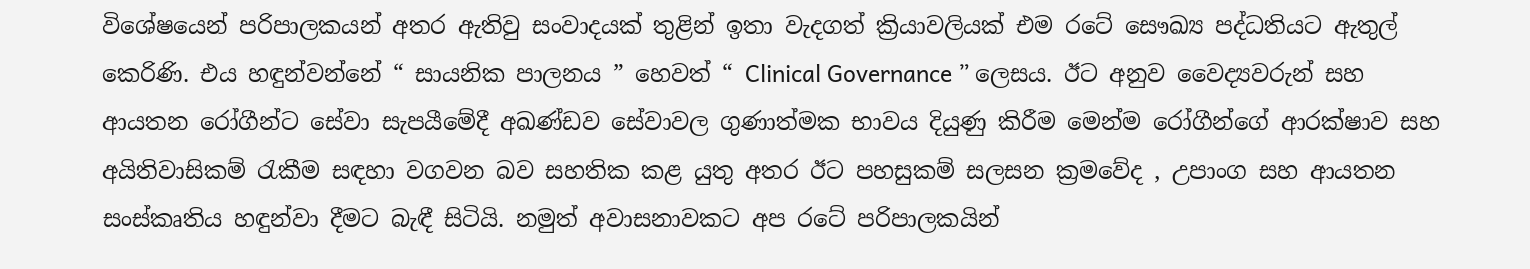විශේෂයෙන් පරිපාලකයන් අතර ඇතිවු සංවාදයක් තුළින් ඉතා වැදගත් ක්‍රියාවලියක් එම රටේ සෞඛ්‍ය පද්ධතියට ඇතුල් කෙරිණි. එය හඳුන්වන්නේ “ සායනික පාලනය ” හෙවත් “ Clinical Governance ” ලෙසය. ඊට අනුව වෛද්‍යවරුන් සහ ආයතන රෝගීන්ට සේවා සැපයීමේදී අඛණ්ඩව සේවාවල ගුණාත්මක භාවය දියුණු කිරීම මෙන්ම රෝගීන්ගේ ආරක්ෂාව සහ අයිතිවාසිකම් රැකීම සඳහා වගවන බව සහතික කළ යුතු අතර ඊට පහසුකම් සලසන ක්‍රමවේද , උපාංග සහ ආයතන සංස්කෘතිය හඳුන්වා දීමට බැඳී සිටියි. නමුත් අවාසනාවකට අප රටේ පරිපාලකයින්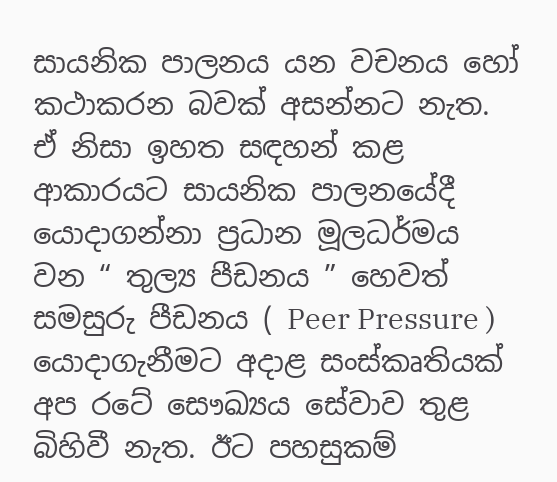සායනික පාලනය යන වචනය හෝ කථාකරන බවක් අසන්නට නැත. ඒ නිසා ඉහත සඳහන් කළ ආකාරයට සායනික පාලනයේදී යොදාගන්නා ප්‍රධාන මූලධර්මය වන “ තුල්‍ය පීඩනය ” හෙවත් සමසුරු පීඩනය ( Peer Pressure ) යොදාගැනීමට අදාළ සංස්කෘතියක් අප රටේ සෞඛ්‍යය සේවාව තුළ බිහිවී නැත. ඊට පහසුකම්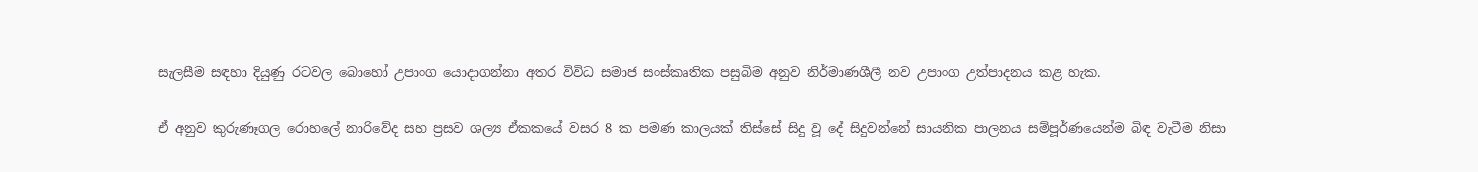සැලසීම සඳහා දියුණු රටවල බොහෝ උපාංග යොදාගන්නා අතර විවිධ සමාජ සංස්කෘතික පසුබිම අනුව නිර්මාණශීලී නව උපාංග උත්පාදනය කළ හැක.

ඒ අනුව කුරුණෑගල රොහලේ නාරිවේද සහ ප්‍රසව ශල්‍ය ඒකකයේ වසර 8 ක පමණ කාලයක් තිස්සේ සිදු වූ දේ සිදුවන්නේ සායනික පාලනය සම්පූර්ණයෙන්ම බිඳ වැටීම නිසා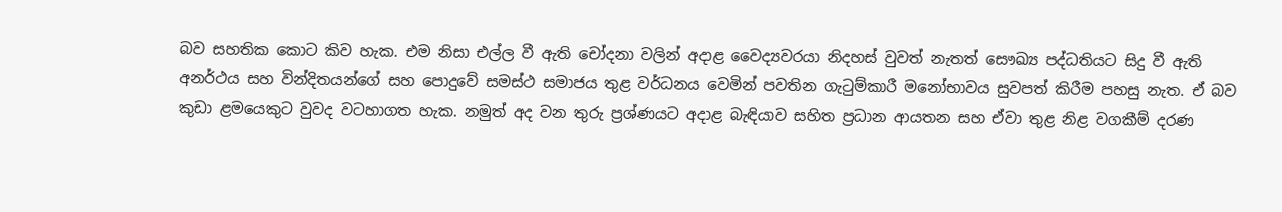බව සහතික කොට කිව හැක. එම නිසා එල්ල වී ඇති චෝදනා වලින් අදාළ වෛද්‍යවරයා නිදහස් වුවත් නැතත් සෞඛ්‍ය පද්ධතියට සිදු වී ඇති අනර්ථය සහ වින්දිතයන්ගේ සහ පොදුවේ සමස්ථ සමාජය තුළ වර්ධනය වෙමින් පවතින ගැටුම්කාරී මනෝභාවය සුවපත් කිරීම පහසු නැත. ඒ බව කුඩා ළමයෙකුට වුවද වටහාගත හැක. නමුත් අද වන තුරු ප්‍රශ්ණයට අදාළ බැඳියාව සහිත ප්‍රධාන ආයතන සහ ඒවා තුළ නිළ වගකීම් දරණ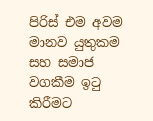පිරිස් එම අවම මානව යුතුකම සහ සමාජ වගකීම ඉටු කිරීමට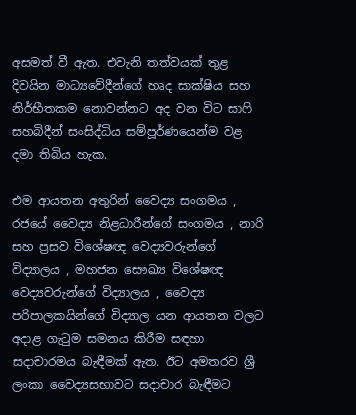අසමත් වී ඇත. එවැනි තත්වයක් තුළ දිවයින මාධ්‍යවේදීන්ගේ හෘද සාක්ෂිය සහ නිර්භීතකම නොවන්නට අද වන විට සාෆි සහබිදීන් සංසිද්ධිය සම්පූර්ණයෙන්ම වළ දමා තිබිය හැක.

එම ආයතන අතුරින් වෛද්‍ය සංගමය , රජයේ වෛද්‍ය නිළධාරීන්ගේ සංගමය , නාරි සහ ප්‍රසව විශේෂඥ වෙද්‍යවරුන්ගේ විද්‍යාලය , මහජන සෞඛ්‍ය විශේෂඥ වෙද්‍යවරුන්ගේ විද්‍යාලය , වෛද්‍ය පරිපාලකයින්ගේ විද්‍යාල යන ආයතන වලට අදාළ ගැටුම සමනය කිරීම සඳහා සදාචාරමය බැඳීමක් ඇත. ඊට අමතරව ශ්‍රී ලංකා වෛද්‍යසභාවට සදාචාර බැඳීමට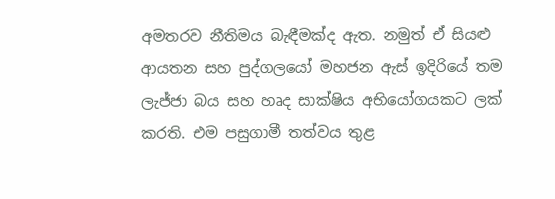අමතරව නීතිමය බැඳීමක්ද ඇත. නමුත් ඒ සියළු ආයතන සහ පුද්ගලයෝ මහජන ඇස් ඉදිරියේ තම ලැජ්ජා බය සහ හෘද සාක්ෂිය අභියෝගයකට ලක් කරති. එම පසුගාමී තත්වය තුළ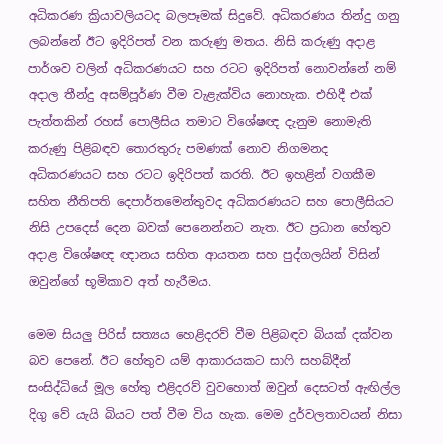අධිකරණ ක්‍රියාවලියටද බලපෑමක් සිදුවේ. අධිකරණය තින්දු ගනු ලබන්නේ ඊට ඉදිරිපත් වන කරුණු මතය. නිසි කරුණු අදාළ පාර්ශව වලින් අධිකරණයට සහ රටට ඉදිරිපත් නොවන්නේ නම් අදාල තීන්දු අසම්පූර්ණ වීම වැළැක්විය නොහැක. එහිදී එක් පැත්තකින් රහස් පොලීසිය තමාට විශේෂඥ දැනුම නොමැති කරුණු පිළිබඳව තොරතුරු පමණක් නොව නිගමනද අධිකරණයට සහ රටට ඉදිරිපත් කරති. ඊට ඉහළින් වගකීම සහිත නීතිපති දෙපාර්තමෙන්තුවද අධිකරණයට සහ පොලීසියට නිසි උපදෙස් දෙන බවක් පෙනෙන්නට නැත. ඊට ප්‍රධාන හේතුව අදාළ විශේෂඥ ඥානය සහිත ආයතන සහ පුද්ගලයින් විසින් ඔවුන්ගේ භූමිකාව අත් හැරීමය.

මෙම සියලු පිරිස් සත්‍යය හෙළිදරව් වීම පිළිබඳව බියක් දක්වන බව පෙනේ. ඊට හේතුව යම් ආකාරයකට සාෆි සහබ්දීන් සංසිද්ධියේ මූල හේතු එළිදරව් වුවහොත් ඔවුන් දෙසටත් ඇඟිල්ල දිගු වේ යැයි බියට පත් වීම විය හැක. මෙම දුර්වලතාවයන් නිසා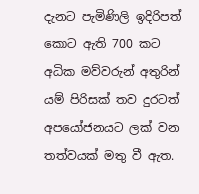දැනට පැමිණිලි ඉදිරිපත් කොට ඇති 700 කට අධික මව්වරුන් අතුරින් යම් පිරිසක් තව දුරටත් අපයෝජනයට ලක් වන තත්වයක් මතු වී ඇත.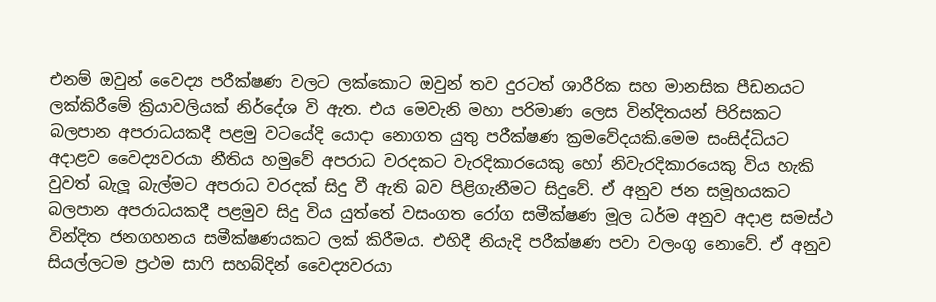එනම් ඔවුන් වෛද්‍ය පරීක්ෂණ වලට ලක්කොට ඔවුන් තව දුරටත් ශාරීරික සහ මානසික පීඩනයට ලක්කිරීමේ ක්‍රියාවලියක් නිර්දේශ වි ඇත. එය මෙවැනි මහා පරිමාණ ලෙස වින්දිතයන් පිරිසකට බලපාන අපරාධයකදී පළමු වටයේදි යොදා නොගත යුතු පරීක්ෂණ ක්‍රමවේදයකි.මෙම සංසිද්ධියට අදාළව වෛද්‍යවරයා නීතිය හමුවේ අපරාධ වරදකට වැරදිකාරයෙකු හෝ නිවැරදිකාරයෙකු විය හැකි වුවත් බැලූ බැල්මට අපරාධ වරදක් සිදු වී ඇති බව පිළිගැනීමට සිදුවේ. ඒ අනුව ජන සමූහයකට බලපාන අපරාධයකදී පළමුව සිදු විය යුත්තේ වසංගත රෝග සමීක්ෂණ මූල ධර්ම අනුව අදාළ සමස්ථ වින්දිත ජනගහනය සමීක්ෂණයකට ලක් කිරීමය. එහිදී නියැදි පරීක්ෂණ පවා වලංගු නොවේ. ඒ අනුව සියල්ලටම ප්‍රථම සාෆි සහබ්දින් වෛද්‍යවරයා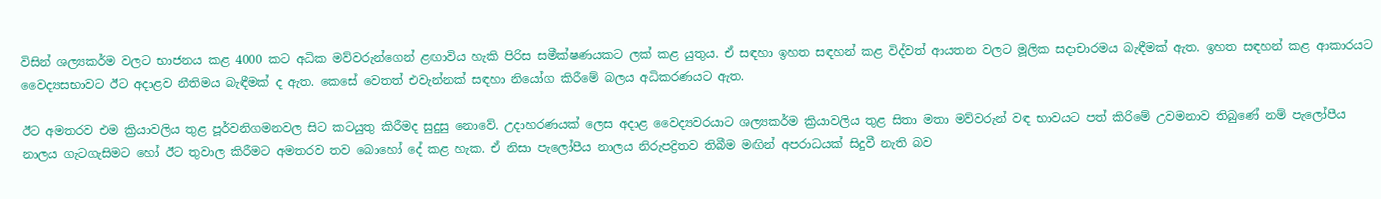විසින් ශල්‍යකර්ම වලට භාජනය කළ 4000 කට අධික මව්වරුන්ගෙන් ළඟාවිය හැකි පිරිස සමීක්ෂණයකට ලක් කළ යුතුය. ඒ සඳහා ඉහත සඳහන් කළ විද්වත් ආයතන වලට මූලික සදාචාරමය බැඳීමක් ඇත. ඉහත සඳහන් කළ ආකාරයට වෛද්‍යසභාවට ඊට අදාළව නීතිමය බැඳීමක් ද ඇත. කෙසේ වෙතත් එවැන්නක් සඳහා නියෝග කිරීමේ බලය අධිකරණයට ඇත.

ඊට අමතරව එම ක්‍රියාවලිය තුළ පූර්වනිගමනවල සිට කටයුතු කිරීමද සුදුසු නොවේ. උදාහරණයක් ලෙස අදාළ වෛද්‍යවරයාට ශල්‍යකර්ම ක්‍රියාවලිය තුළ සිතා මතා මව්වරුන් වඳ භාවයට පත් කිරිමේ උවමනාව තිබුණේ නම් පැලෝපීය නාලය ගැටගැසිමට හෝ ඊට තුවාල කිරීමට අමතරව තව බොහෝ දේ කළ හැක. ඒ නිසා පැලෝපීය නාලය නිරුපද්‍රිතව තිබීම මඟින් අපරාධයක් සිදුවී නැති බව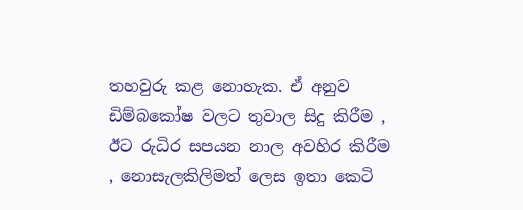තහවුරු කළ නොහැක. ඒ අනුව ඩිම්බකෝෂ වලට තුවාල සිදු කිරීම , ඊට රුධිර සපයන නාල අවහිර කිරීම , නොසැලකිලිමත් ලෙස ඉතා කෙටි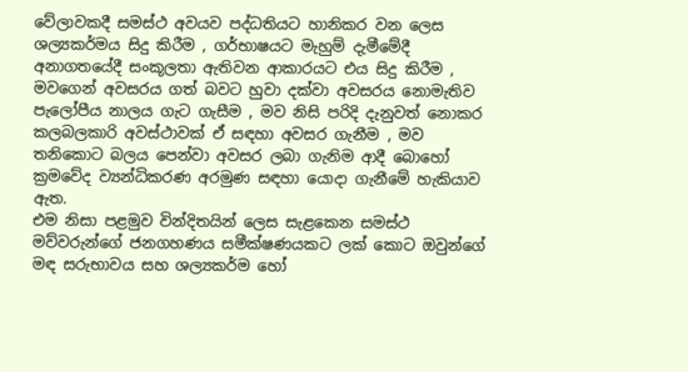වේලාවකදී සමස්ථ අවයව පද්ධතියට හානිකර වන ලෙස ශල්‍යකර්මය සිදු කිරීම , ගර්භාෂයට මැහුම් දැමීමේදී අනාගතයේදී සංකූලතා ඇතිවන ආකාරයට එය සිදු කිරීම , මවගෙන් අවසරය ගත් බවට හුවා දක්වා අවසරය නොමැතිව පැලෝපීය නාලය ගැට ගැසීම , මව නිසි පරිදි දැනුවත් නොකර කලබලකාරි අවස්ථාවක් ඒ සඳහා අවසර ගැනීම , මව තනිකොට බලය පෙන්වා අවසර ලබා ගැනිම ආදී බොහෝ ක්‍රමවේද ව්‍යන්ධිකරණ අරමුණ සඳහා යොදා ගැනීමේ හැකියාව ඇත.
එම නිසා පළමුව වින්දිතයින් ලෙස සැළකෙන සමස්ථ මව්වරුන්ගේ ජනගහණය සමීක්ෂණයකට ලක් කොට ඔවුන්ගේ මඳ සරුභාවය සහ ශල්‍යකර්ම හෝ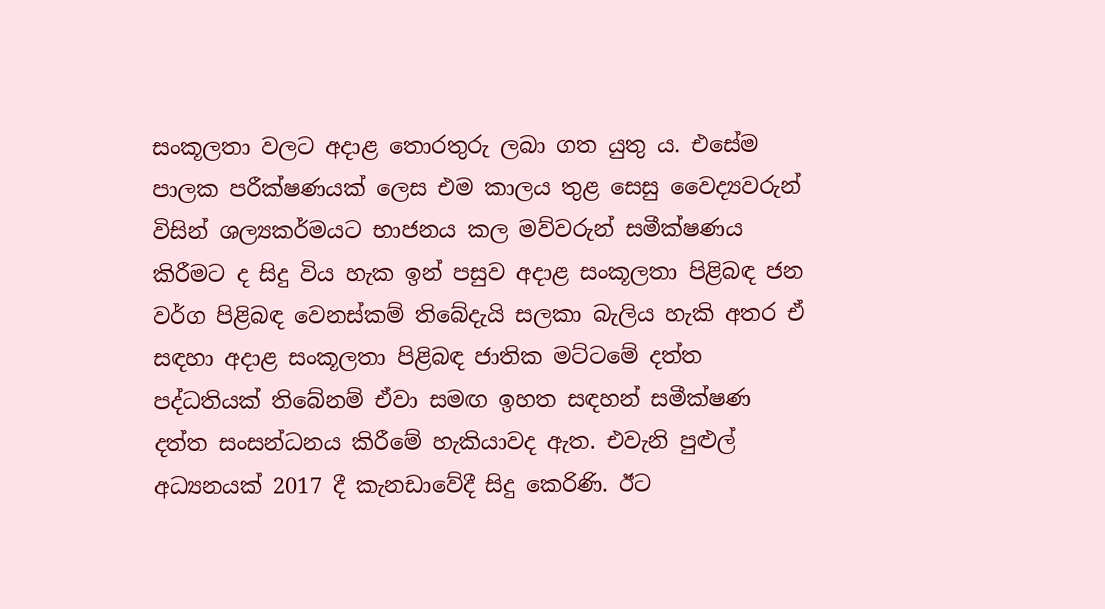සංකූලතා වලට අදාළ තොරතුරු ලබා ගත යුතු ය. එසේම පාලක පරීක්ෂණයක් ලෙස එම කාලය තුළ සෙසු වෛද්‍යවරුන් විසින් ශල්‍යකර්මයට භාජනය කල මව්වරුන් සමීක්ෂණය කිරීමට ද සිදු විය හැක ඉන් පසුව අදාළ සංකූලතා පිළිබඳ ජන වර්ග පිළිබඳ වෙනස්කම් තිබේදැයි සලකා බැලිය හැකි අතර ඒ සඳහා අදාළ සංකූලතා පිළිබඳ ජාතික මට්ටමේ දත්ත පද්ධතියක් තිබේනම් ඒවා සමඟ ඉහත සඳහන් සමීක්ෂණ දත්ත සංසන්ධනය කිරීමේ හැකියාවද ඇත. එවැනි පුළුල් අධ්‍යනයක් 2017 දී කැනඩාවේදී සිදු කෙරිණි. ඊට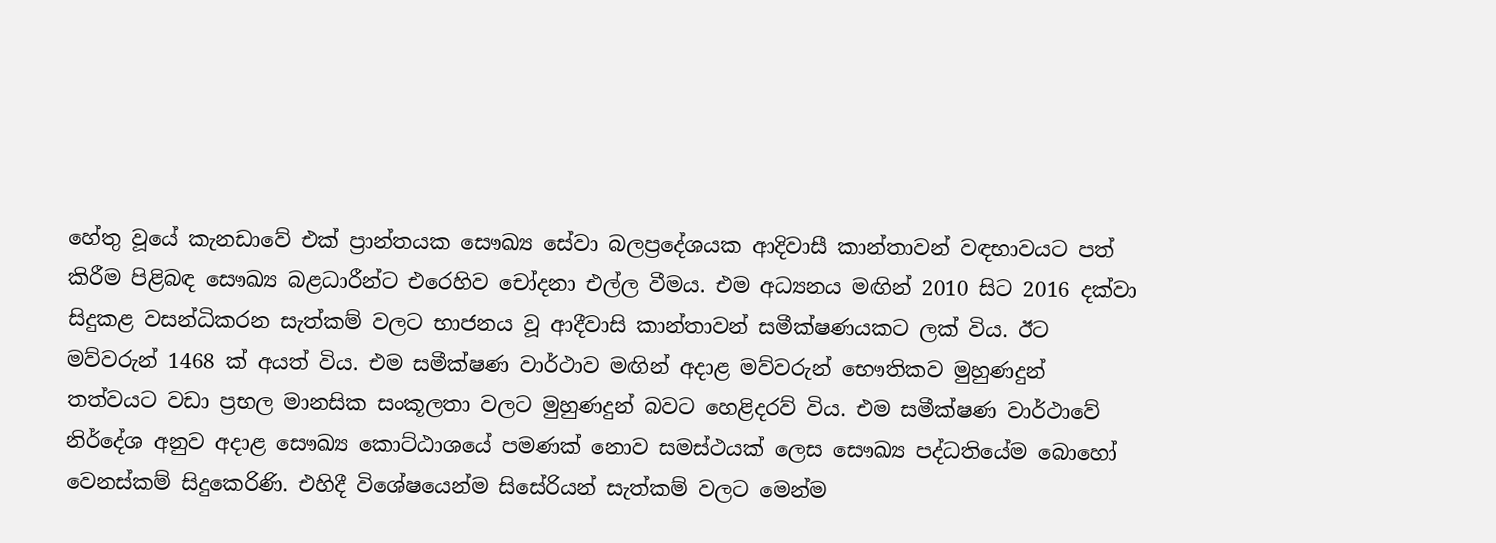හේතු වූයේ කැනඩාවේ එක් ප්‍රාන්තයක සෞඛ්‍ය සේවා බලප්‍රදේශයක ආදිවාසී කාන්තාවන් වඳභාවයට පත් කිරීම පිළිබඳ සෞඛ්‍ය බළධාරීන්ට එරෙහිව චෝදනා එල්ල වීමය. එම අධ්‍යනය මඟින් 2010 සිට 2016 දක්වා සිදුකළ වසන්ධිකරන සැත්කම් වලට භාජනය වූ ආදීවාසි කාන්තාවන් සමීක්ෂණයකට ලක් විය. ඊට මව්වරුන් 1468 ක් අයත් විය. එම සමීක්ෂණ වාර්ථාව මඟින් අදාළ මව්වරුන් භෞතිකව මුහුණදුන් තත්වයට වඩා ප්‍රභල මානසික සංකූලතා වලට මුහුණදුන් බවට හෙළිදරව් විය. එම සමීක්ෂණ වාර්ථාවේ නිර්දේශ අනුව අදාළ සෞඛ්‍ය කොට්ඨාශයේ පමණක් නොව සමස්ථයක් ලෙස සෞඛ්‍ය පද්ධතියේම බොහෝ වෙනස්කම් සිදුකෙරිණි. එහිදී විශේෂයෙන්ම සිසේරියන් සැත්කම් වලට මෙන්ම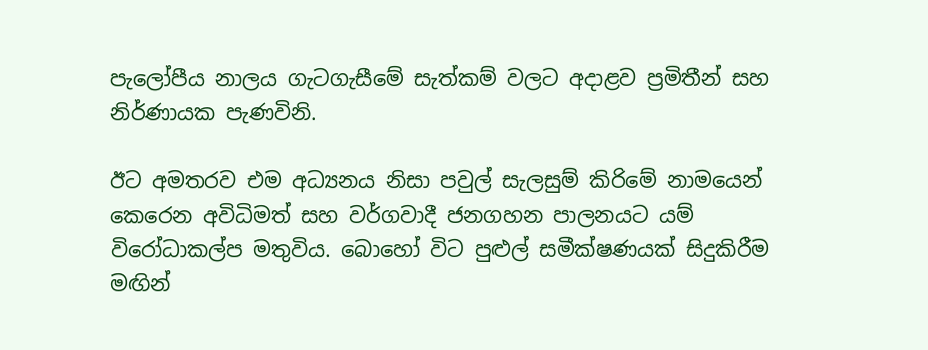පැලෝපීය නාලය ගැටගැසීමේ සැත්කම් වලට අදාළව ප්‍රමිතීන් සහ නිර්ණායක පැණවිනි.

ඊට අමතරව එම අධ්‍යනය නිසා පවුල් සැලසුම් කිරිමේ නාමයෙන් කෙරෙන අවිධිමත් සහ වර්ගවාදී ජනගහන පාලනයට යම් විරෝධාකල්ප මතුවිය. බොහෝ විට පුළුල් සමීක්ෂණයක් සිදුකිරීම මඟින්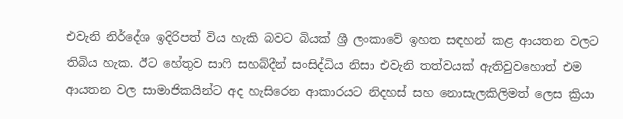එවැනි නිර්දේශ ඉදිරිපත් විය හැකි බවට බියක් ශ්‍රී ලංකාවේ ඉහත සඳහන් කළ ආයතන වලට තිබිය හැක. ඊට හේතුව සාෆි සහබ්දීන් සංසිද්ධිය නිසා එවැනි තත්වයක් ඇතිවුවහොත් එම ආයතන වල සාමාජිකයින්ට අද හැසිරෙන ආකාරයට නිදහස් සහ නොසැලකිලිමත් ලෙස ක්‍රියා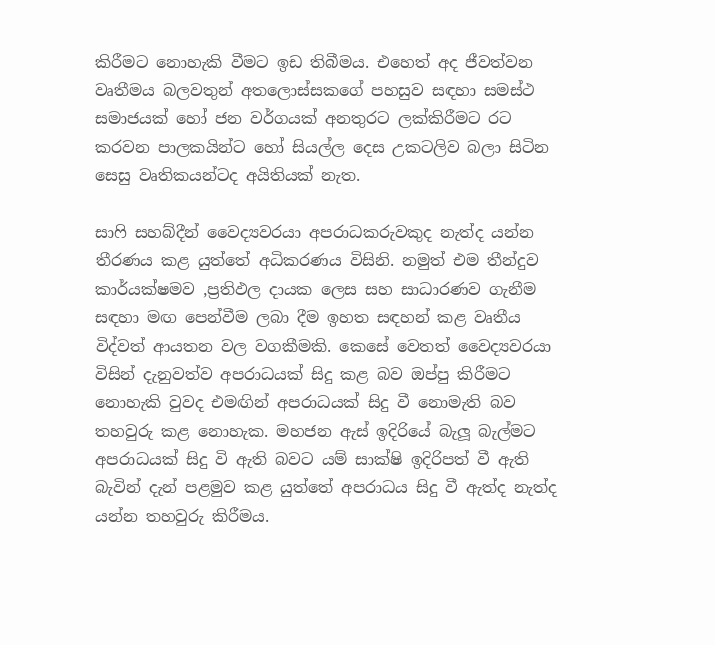කිරීමට නොහැකි වීමට ඉඩ තිබීමය. එහෙත් අද ජීවත්වන වෘතීමය බලවතුන් අතලොස්සකගේ පහසුව සඳහා සමස්ථ සමාජයක් හෝ ජන වර්ගයක් අනතුරට ලක්කිරීමට රට කරවන පාලකයින්ට හෝ සියල්ල දෙස උකටලිව බලා සිටින සෙසු වෘතිකයන්ටද අයිතියක් නැත.

සාෆි සහබ්දීන් වෛද්‍යවරයා අපරාධකරුවකුද නැත්ද යන්න තීරණය කළ යුත්තේ අධිකරණය විසිනි. නමුත් එම තීන්දුව කාර්යක්ෂමව ,ප්‍රතිඵල දායක ලෙස සහ සාධාරණව ගැනීම සඳහා මඟ පෙන්වීම ලබා දීම ඉහත සඳහන් කළ වෘතීය විද්වත් ආයතන වල වගකීමකි. කෙසේ වෙතත් වෛද්‍යවරයා විසින් දැනුවත්ව අපරාධයක් සිදු කළ බව ඔප්පු කිරීමට නොහැකි වුවද එමඟින් අපරාධයක් සිදු වී නොමැති බව තහවුරු කළ නොහැක. මහජන ඇස් ඉදිරියේ බැලූ බැල්මට අපරාධයක් සිදු වි ඇති බවට යම් සාක්ෂි ඉදිරිපත් වී ඇති බැවින් දැන් පළමුව කළ යුත්තේ අපරාධය සිදු වී ඇත්ද නැත්ද යන්න තහවුරු කිරීමය.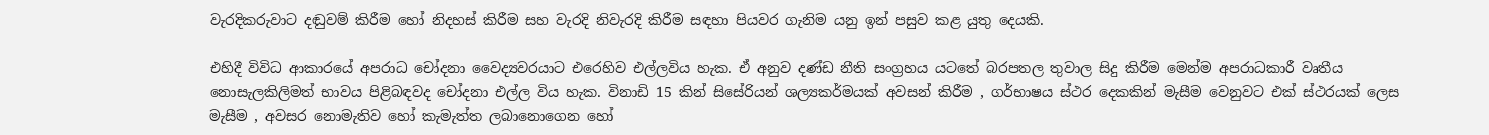වැරදිකරුවාට දඬුවම් කිරීම හෝ නිදහස් කිරීම සහ වැරදි නිවැරදි කිරීම සඳහා පියවර ගැනිම යනු ඉන් පසුව කළ යුතු දෙයකි.

එහිදී විවිධ ආකාරයේ අපරාධ චෝදනා වෛද්‍යවරයාට එරෙහිව එල්ලවිය හැක. ඒ අනුව දණ්ඩ නීති සංග්‍රහය යටතේ බරපතල තුවාල සිදු කිරීම මෙන්ම අපරාධකාරී වෘතීය නොසැලකිලිමත් භාවය පිළිබඳවද චෝදනා එල්ල විය හැක. විනාඩි 15 කින් සිසේරියන් ශල්‍යකර්මයක් අවසන් කිරීම , ගර්භාෂය ස්ථර දෙකකින් මැසීම වෙනුවට එක් ස්ථරයක් ලෙස මැසීම , අවසර නොමැතිව හෝ කැමැත්ත ලබානොගෙන හෝ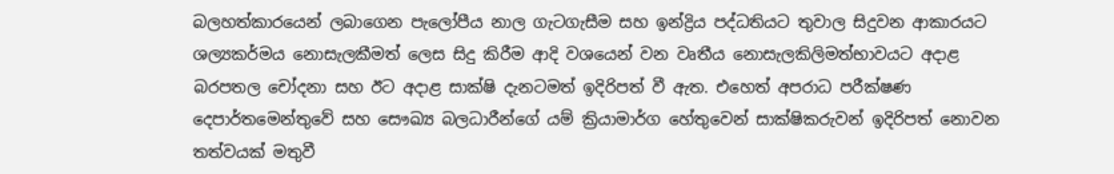බලහත්කාරයෙන් ලබාගෙන පැලෝපීය නාල ගැටගැසීම සහ ඉන්ද්‍රිය පද්ධතියට තුවාල සිදුවන ආකාරයට ශල්‍යකර්මය නොසැලකීමත් ලෙස සිදු කිරීම ආදි වශයෙන් වන වෘතීය නොසැලකිලිමත්භාවයට අදාළ බරපතල චෝදනා සහ ඊට අදාළ සාක්ෂි දැනටමත් ඉදිරිපත් වී ඇත. එහෙත් අපරාධ පරීක්ෂණ දෙපාර්තමෙන්තුවේ සහ සෞඛ්‍ය බලධාරීන්ගේ යම් ක්‍රියාමාර්ග හේතුවෙන් සාක්ෂිකරුවන් ඉදිරිපත් නොවන තත්වයක් මතුවී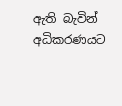ඇති බැවින් අධිකරණයට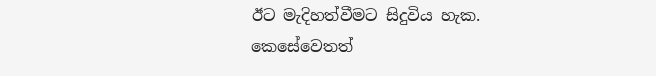ඊට මැදිහත්වීමට සිදුවිය හැක. කෙසේවෙතත්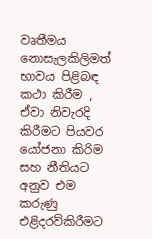වෘතීමය නොසැලකිලිමත් භාවය පිළිබඳ කථා කිරීම , ඒවා නිවැරදි කිරීමට පියවර යෝජනා කිරිම සහ නීතියට අනුව එම කරුණු එළිදරව්කිරීමට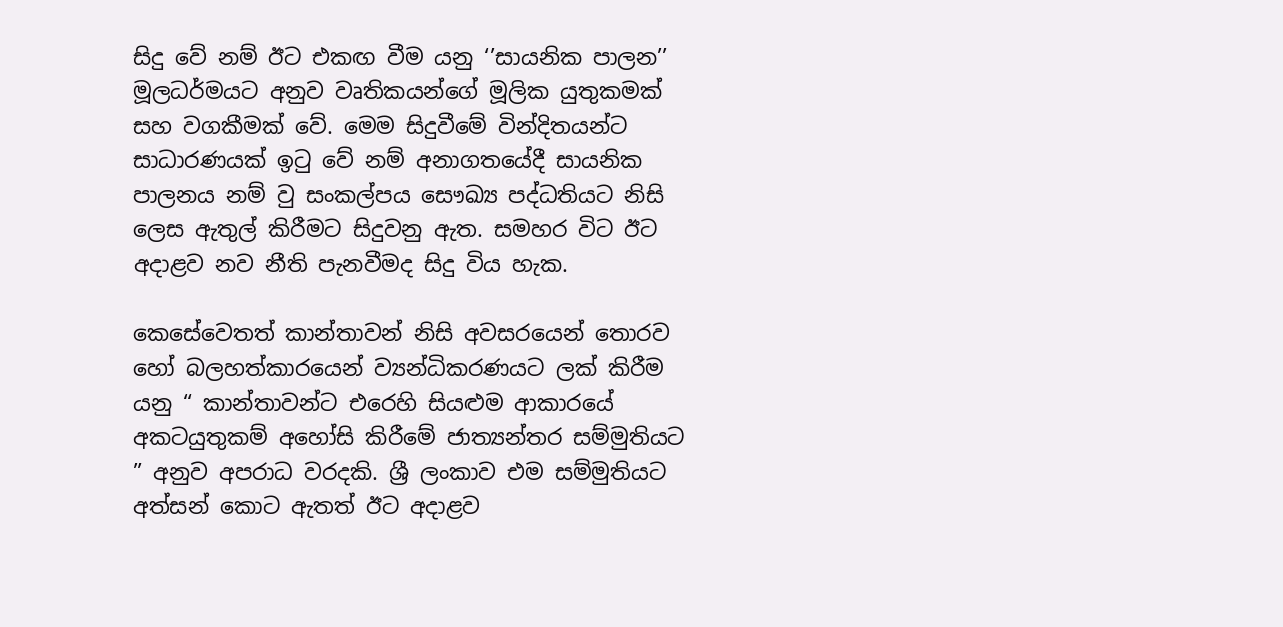සිදු වේ නම් ඊට එකඟ වීම යනු ‘’සායනික පාලන’’ මූලධර්මයට අනුව වෘතිකයන්ගේ මූලික යුතුකමක් සහ වගකීමක් වේ. මෙම සිදුවීමේ වින්දිතයන්ට සාධාරණයක් ඉටු වේ නම් අනාගතයේදී සායනික පාලනය නම් වු සංකල්පය සෞඛ්‍ය පද්ධතියට නිසි ලෙස ඇතුල් කිරීමට සිදුවනු ඇත. සමහර විට ඊට අදාළව නව නීති පැනවීමද සිදු විය හැක.

කෙසේවෙතත් කාන්තාවන් නිසි අවසරයෙන් තොරව හෝ බලහත්කාරයෙන් ව්‍යන්ධිකරණයට ලක් කිරීම යනු “ කාන්තාවන්ට එරෙහි සියළුම ආකාරයේ අකටයුතුකම් අහෝසි කිරීමේ ජාත්‍යන්තර සම්මුතියට ” අනුව අපරාධ වරදකි. ශ්‍රී ලංකාව එම සම්මුතියට අත්සන් කොට ඇතත් ඊට අදාළව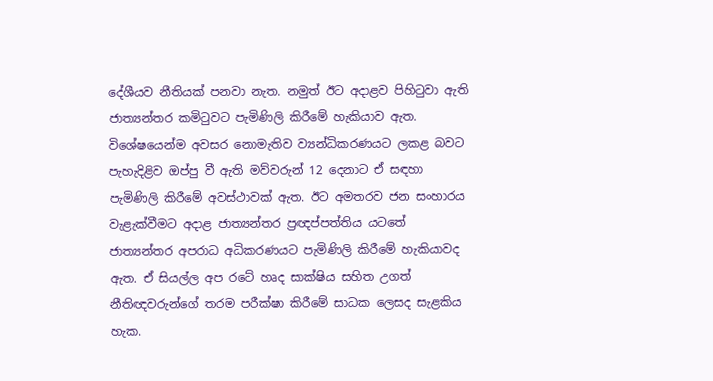දේශීයව නීතියක් පනවා නැත. නමුත් ඊට අදාළව පිහිටුවා ඇති ජාත්‍යන්තර කමිටුවට පැමිණිලි කිරීමේ හැකියාව ඇත. විශේෂයෙන්ම අවසර නොමැතිව ව්‍යන්ධිකරණයට ලකළ බවට පැහැදිළිව ඔප්පු වී ඇති මව්වරුන් 12 දෙනාට ඒ සඳහා පැමිණිලි කිරීමේ අවස්ථාවක් ඇත. ඊට අමතරව ජන සංහාරය වැළැක්වීමට අදාළ ජාත්‍යන්තර ප්‍රඥප්පත්තිය යටතේ ජාත්‍යන්තර අපරාධ අධිකරණයට පැමිණිලි කිරීමේ හැකියාවද ඇත. ඒ සියල්ල අප රටේ හෘද සාක්ෂිය සහිත උගත් නීතිඥවරුන්ගේ තරම පරීක්ෂා කිරීමේ සාධක ලෙසද සැළකිය හැක.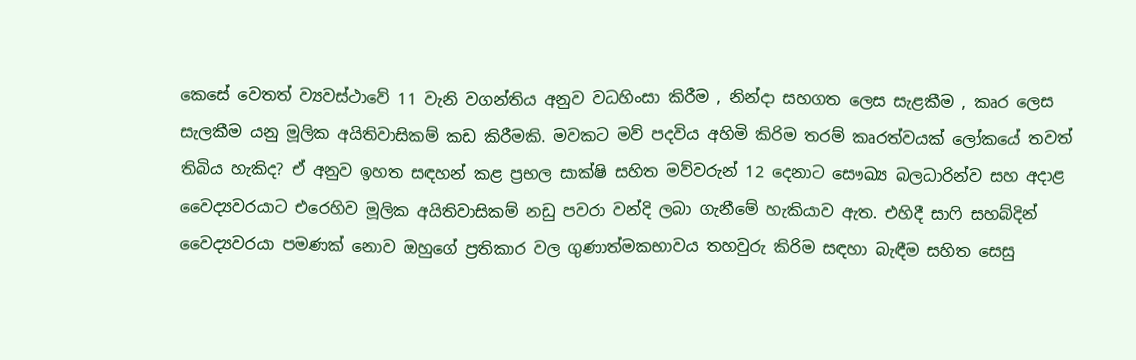කෙසේ වෙතත් ව්‍යවස්ථාවේ 11 වැනි වගන්තිය අනුව වධහිංසා කිරීම , නින්දා සහගත ලෙස සැළකීම , කෘර ලෙස සැලකීම යනු මූලික අයිතිවාසිකම් කඩ කිරීමකි. මවකට මව් පදවිය අහිමි කිරිම තරම් කෘරත්වයක් ලෝකයේ තවත් තිබිය හැකිද? ඒ අනුව ඉහත සඳහන් කළ ප්‍රභල සාක්ෂි සහිත මව්වරුන් 12 දෙනාට සෞඛ්‍ය බලධාරින්ව සහ අදාළ වෛද්‍යවරයාට එරෙහිව මූලික අයිතිවාසිකම් නඩු පවරා වන්දි ලබා ගැනීමේ හැකියාව ඇත. එහිදී සාෆි සහබ්දින් වෛද්‍යවරයා පමණක් නොව ඔහුගේ ප්‍රතිකාර වල ගුණාත්මකභාවය තහවුරු කිරිම සඳහා බැඳීම සහිත සෙසු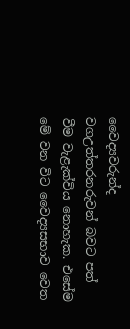වෛද්‍යවරුන්ද වගඋත්තරනරුවන් බවට පත් වීම වැළැක්විය නොහැක. එසේම මේ වන විට වෛද්‍යසභාව වෙත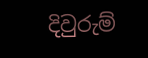දිවුරුම්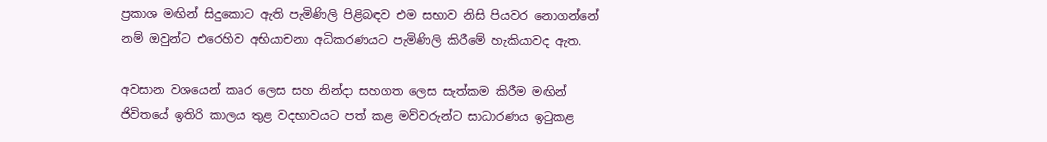ප්‍රකාශ මඟින් සිදුකොට ඇති පැමිණිලි පිළිබඳව එම සභාව නිසි පියවර නොගන්නේ නම් ඔවුන්ට එරෙහිව අභියාචනා අධිකරණයට පැමිණිලි කිරීමේ හැකියාවද ඇත.

අවසාන වශයෙන් කෘර ලෙස සහ නින්දා සහගත ලෙස සැත්කම කිරීම මඟින් ජිවිතයේ ඉතිරි කාලය තුළ වදභාවයට පත් කළ මව්වරුන්ට සාධාරණය ඉටුකළ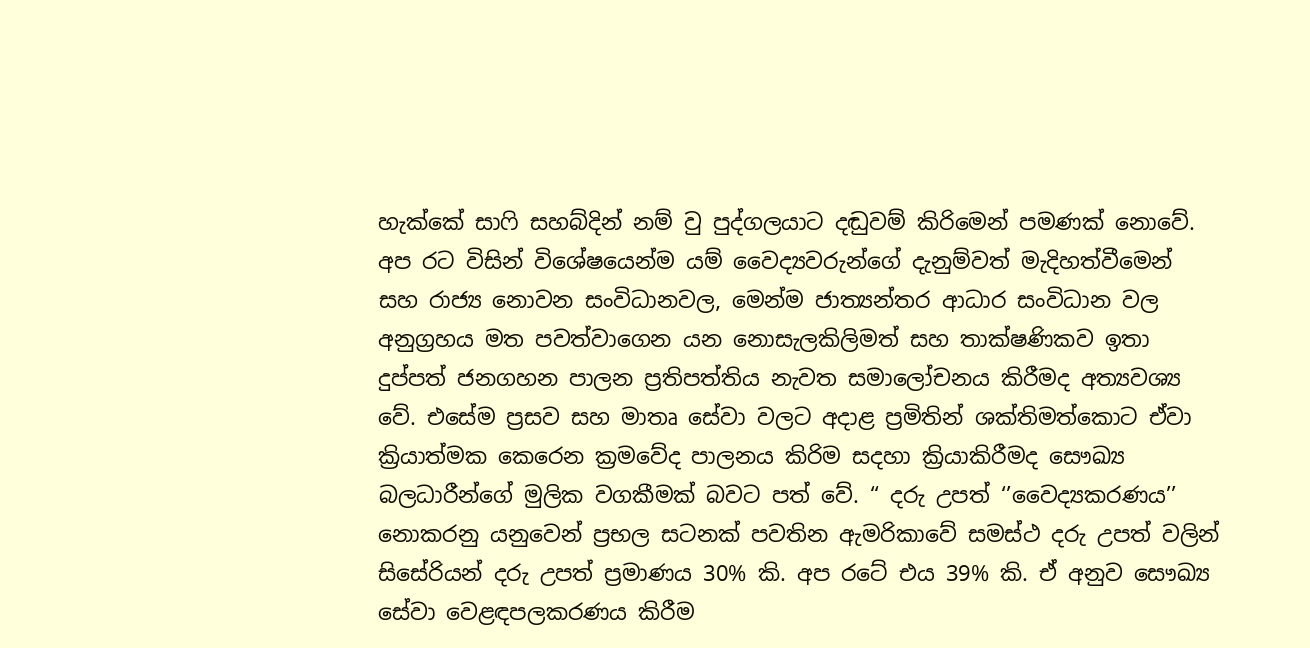හැක්කේ සාෆි සහබ්දින් නම් වු පුද්ගලයාට දඬුවම් කිරිමෙන් පමණක් නොවේ. අප රට විසින් විශේෂයෙන්ම යම් වෛද්‍යවරුන්ගේ දැනුම්වත් මැදිහත්වීමෙන් සහ රාජ්‍ය නොවන සංවිධානවල, මෙන්ම ජාත්‍යන්තර ආධාර සංවිධාන වල අනුග්‍රහය මත පවත්වාගෙන යන නොසැලකිලිමත් සහ තාක්ෂණිකව ඉතා දුප්පත් ජනගහන පාලන ප්‍රතිපත්තිය නැවත සමාලෝචනය කිරීමද අත්‍යවශ්‍ය වේ. එසේම ප්‍රසව සහ මාතෘ සේවා වලට අදාළ ප්‍රමිතින් ශක්තිමත්කොට ඒවා ක්‍රියාත්මක කෙරෙන ක්‍රමවේද පාලනය කිරිම සදහා ක්‍රියාකිරීමද සෞඛ්‍ය බලධාරීන්ගේ මුලික වගකීමක් බවට පත් වේ. “ දරු උපත් ‘’වෛද්‍යකරණය’’ නොකරනු යනුවෙන් ප්‍රභල සටනක් පවතින ඇමරිකාවේ සමස්ථ දරු උපත් වලින් සිසේරියන් දරු උපත් ප්‍රමාණය 30% කි. අප රටේ එය 39% කි. ඒ අනුව සෞඛ්‍ය සේවා වෙළඳපලකරණය කිරීම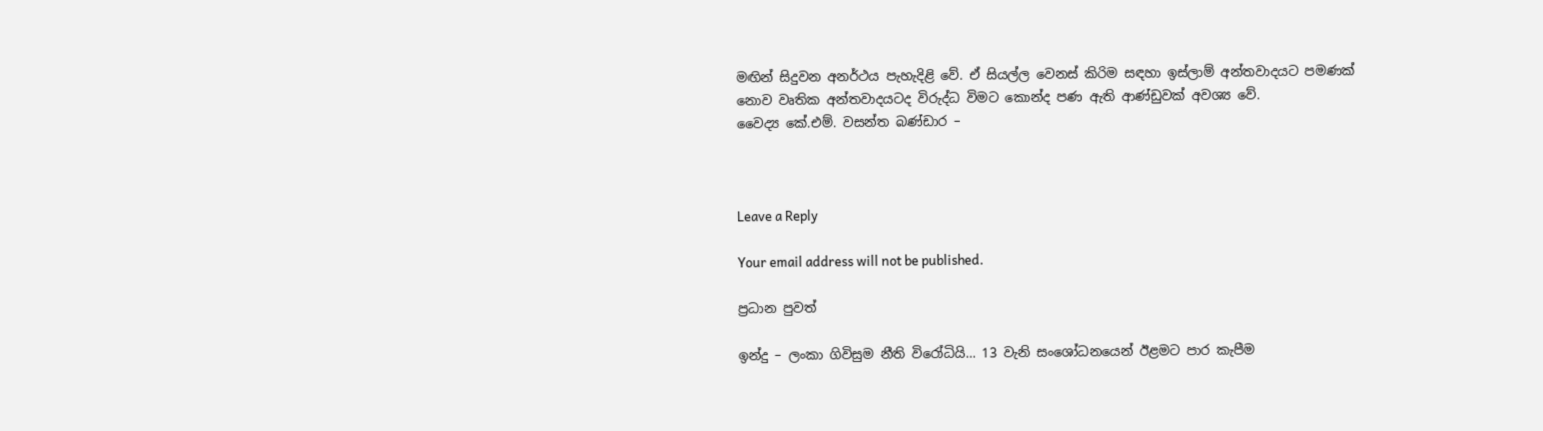මඟින් සිදුවන අනර්ථය පැහැදිළි වේ. ඒ සියල්ල වෙනස් කිරිම සඳහා ඉස්ලාම් අන්තවාදයට පමණක් නොව වෘතික අන්තවාදයටද විරුද්ධ විමට කොන්ද පණ ඇති ආණ්ඩුවක් අවශ්‍ය වේ.
වෛද්‍ය කේ.එම්. වසන්ත බණ්ඩාර –



Leave a Reply

Your email address will not be published.

ප්‍රධාන පුවත්

ඉන්දු – ලංකා ගිවිසුම නීති විරෝධියි… 13 වැනි සංශෝධනයෙන් ඊළමට පාර කැපීම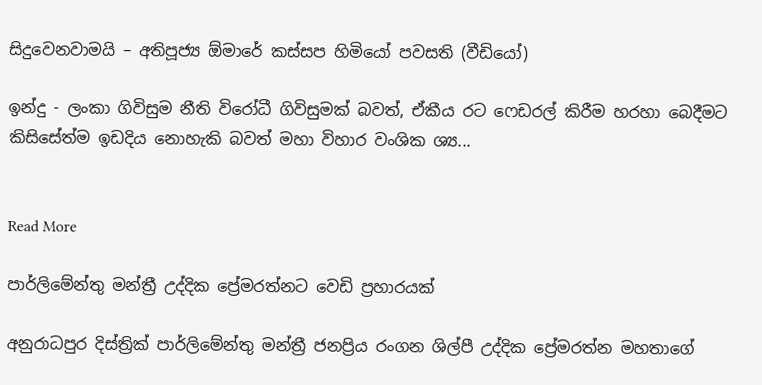සිදුවෙනවාමයි – අතිපූජ්‍ය ඕමාරේ කස්සප හිමියෝ පවසති (වීඩියෝ)

ඉන්දු - ලංකා ගිවිසුම නීති විරෝධී ගිවිසුමක් බවත්, ඒකීය රට ෆෙඩරල් කිරීම හරහා බෙදීමට කිසිසේත්ම ඉඩදිය නොහැකි බවත් මහා විහාර වංශික ශ්‍ය...


Read More

පාර්ලිමේන්තු මන්ත්‍රී උද්දික ප්‍රේමරත්නට වෙඩි ප්‍රහාරයක්

අනුරාධපුර දිස්ත්‍රික් පාර්ලිමේන්තු මන්ත්‍රී ජනප්‍රිය රංගන ශිල්පී උද්දික ප්‍රේමරත්න මහතාගේ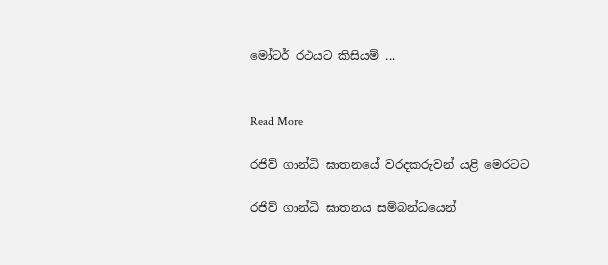මෝටර් රථයට කිසියම් ...


Read More

රජිව් ගාන්ධි ඝාතනයේ වරදකරුවන් යළි මෙරටට

රජිව් ගාන්ධි ඝාතනය සම්බන්ධයෙන්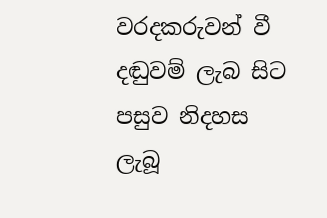වරදකරුවන් වී දඬුවම් ලැබ සිට පසුව නිදහස ලැබූ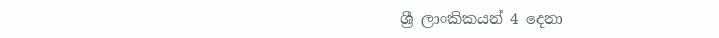ශ්‍රී ලාංකිකයන් 4 දෙනා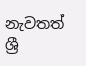නැවතත් ශ්‍රී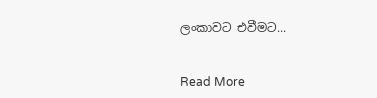ලංකාවට එවීමට...


Read More